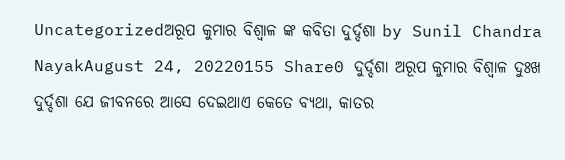Uncategorizedଅରୂପ କୁମାର ବିଶ୍ବାଳ ଙ୍କ କବିତା ଦୁର୍ଦ୍ଦଶା by Sunil Chandra NayakAugust 24, 20220155 Share0 ଦୁର୍ଦ୍ଦଶା ଅରୂପ କୁମାର ବିଶ୍ବାଳ ଦୁଃଖ ଦୁର୍ଦ୍ଦଶା ଯେ ଜୀବନରେ ଆସେ ଦେଇଥାଏ କେତେ ବ୍ୟଥା, କାତର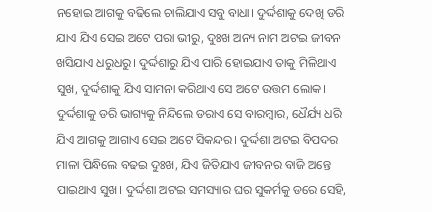ନହୋଇ ଆଗକୁ ବଢିଲେ ଚାଲିଯାଏ ସବୁ ବାଧା। ଦୁର୍ଦ୍ଦଶାକୁ ଦେଖି ଡରି ଯାଏ ଯିଏ ସେଇ ଅଟେ ପରା ଭୀରୁ, ଦୁଃଖ ଅନ୍ୟ ନାମ ଅଟଇ ଜୀବନ ଖସିଯାଏ ଧରୁଧରୁ। ଦୁର୍ଦ୍ଦଶାରୁ ଯିଏ ପାରି ହୋଇଯାଏ ତାକୁ ମିଳିଥାଏ ସୁଖ, ଦୁର୍ଦ୍ଦଶାକୁ ଯିଏ ସାମନା କରିଥାଏ ସେ ଅଟେ ଉତ୍ତମ ଲୋକ। ଦୁର୍ଦ୍ଦଶାକୁ ଡରି ଭାଗ୍ୟକୁ ନିନ୍ଦିଲେ ଡରାଏ ସେ ବାରମ୍ବାର, ଧୈର୍ଯ୍ୟ ଧରି ଯିଏ ଆଗକୁ ଆଗାଏ ସେଇ ଅଟେ ସିକନ୍ଦର। ଦୁର୍ଦ୍ଦଶା ଅଟଇ ବିପଦର ମାଳା ପିନ୍ଧିଲେ ବଢଇ ଦୁଃଖ, ଯିଏ ଜିତିଯାଏ ଜୀବନର ବାଜି ଅନ୍ତେ ପାଇଥାଏ ସୁଖ। ଦୁର୍ଦ୍ଦଶା ଅଟଇ ସମସ୍ୟାର ଘର ସୁକର୍ମକୁ ଡରେ ସେହି,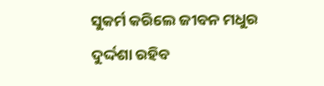ସୁକର୍ମ କରିଲେ ଜୀବନ ମଧୁର ଦୁର୍ଦ୍ଦଶା ରହିବ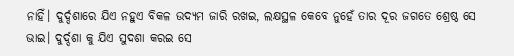ନାହିଁ। ଦୁର୍ଦ୍ଦଶାରେ ଯିଏ ନହୁଏ ବିକଳ ଉଦ୍ୟମ ଜାରି ରଖଇ, ଲକ୍ଷସ୍ଥଳ କେବେ ନୁହେଁ ତାର ଦୂର ଜଗତେ ଶ୍ରେଷ୍ଠ ସେ ଭାଇ। ଦୁର୍ଦ୍ଦଶା କୁ ଯିଏ ସୁଦଶା କରଇ ସେ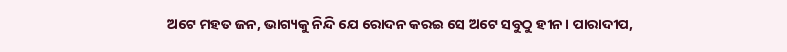ଅଟେ ମହତ ଜନ, ଭାଗ୍ୟକୁ ନିନ୍ଦି ଯେ ରୋଦନ କରଇ ସେ ଅଟେ ସବୁଠୁ ହୀନ। ପାରାଦୀପ,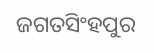ଜଗତସିଂହପୁର